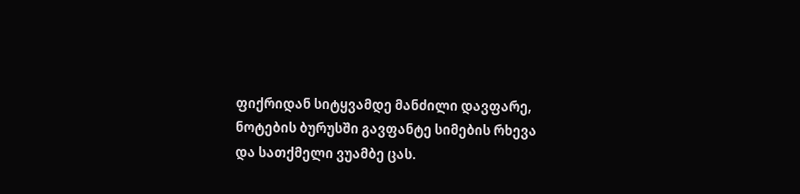ფიქრიდან სიტყვამდე მანძილი დავფარე,
ნოტების ბურუსში გავფანტე სიმების რხევა
და სათქმელი ვუამბე ცას.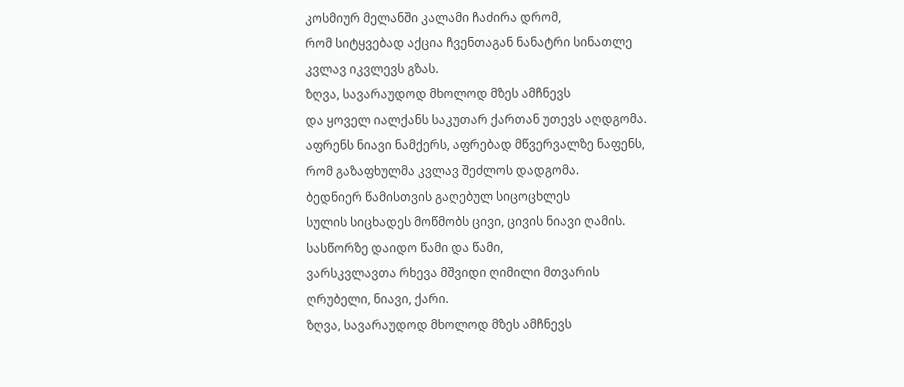კოსმიურ მელანში კალამი ჩაძირა დრომ,
რომ სიტყვებად აქცია ჩვენთაგან ნანატრი სინათლე
კვლავ იკვლევს გზას.
ზღვა, სავარაუდოდ მხოლოდ მზეს ამჩნევს
და ყოველ იალქანს საკუთარ ქართან უთევს აღდგომა.
აფრენს ნიავი ნამქერს, აფრებად მწვერვალზე ნაფენს,
რომ გაზაფხულმა კვლავ შეძლოს დადგომა.
ბედნიერ წამისთვის გაღებულ სიცოცხლეს
სულის სიცხადეს მოწმობს ცივი, ცივის ნიავი ღამის.
სასწორზე დაიდო წამი და წამი,
ვარსკვლავთა რხევა მშვიდი ღიმილი მთვარის
ღრუბელი, ნიავი, ქარი.
ზღვა, სავარაუდოდ მხოლოდ მზეს ამჩნევს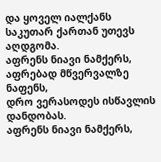და ყოველ იალქანს საკუთარ ქართან უთევს აღდგომა.
აფრენს ნიავი ნამქერს, აფრებად მწვერვალზე ნაფენს,
დრო ვერასოდეს ისწავლის დანდობას.
აფრენს ნიავი ნამქერს,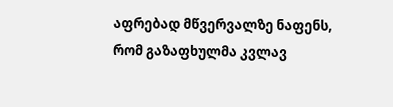აფრებად მწვერვალზე ნაფენს,
რომ გაზაფხულმა კვლავ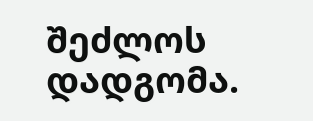შეძლოს დადგომა.